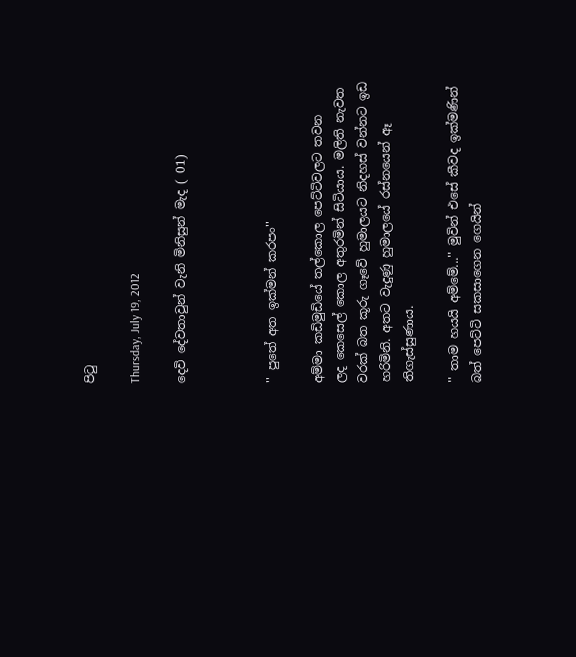පිටු

Thursday, July 19, 2012

දෙවි දේවතාවුන් වැනි මිනිසුන් මැද ( 01)



'' පුතේ අත ඉක්මන් කරපං''

අම්මා කඩිමුඩියේ තල්කොල පෙට්ටිවලට තවන ලද ‍කෙසෙල් කොල අතුරමින් සිටියාය. මලිති නැවත වරක් බත කූරු ගෑවේ හුමාලයට නිදහස් වන්නට ඉඩ හරිමිනි. අතට වැදුණු හුමාලයේ රස්නයෙන් ඈ තිගැස්සුණාය.

'' තාම හයයි අම්මේ...'' මුවින් එසේ කීවද ඉක්මණින් බත් පෙට්ටි සකසාගෙන ‍ගෙයින්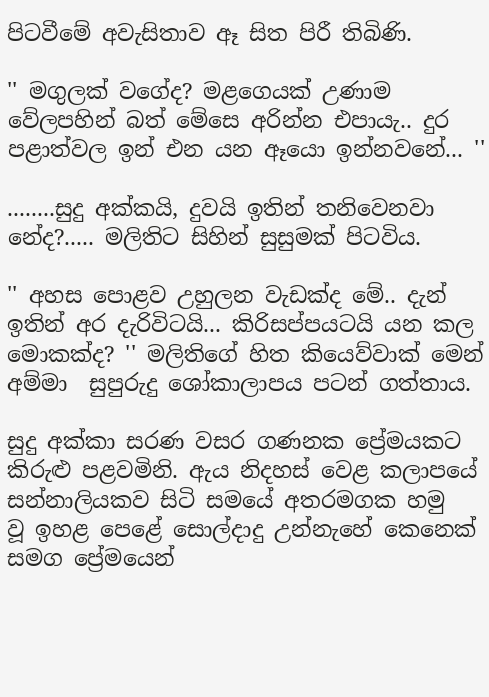පිටවීමේ අවැසිතාව ඈ සිත පිරී තිබිණි.

'' මගුලක් වගේද? මළගෙයක් උණාම වේලපහින් බත් මේ‍සෙ අරින්න එපායැ.. දුර පළාත්වල ඉන් එන යන ඈයො ඉන්නවනේ... ''

........සුදු අක්කයි, දුවයි ඉතින් තනිවෙනවා නේද?..... මලිතිට සිහින් සුසුමක් පිටවිය.

'' අහස පොළව උහුලන වැඩක්ද මේ.. දැන් ඉතින් අර දැරිවිටයි... කිරිසප්පයටයි යන කල මොකක්ද? '' මලිතිගේ හිත කියෙව්වාක් මෙන් අම්මා  සුපුරුදු ශෝකාලාපය පටන් ගත්තාය.

සුදු අක්කා සරණ වසර ගණනක ප්‍රේමයකට කිරුළු පළවමිනි. ඇය නිදහස් වෙළ කලාපයේ සන්නාලියකව සිටි සමයේ අතරමගක හමු වූ ‍ඉහළ පෙළේ සොල්දාදු උන්නැහේ කෙනෙක් සමග ප්‍රේමයෙන්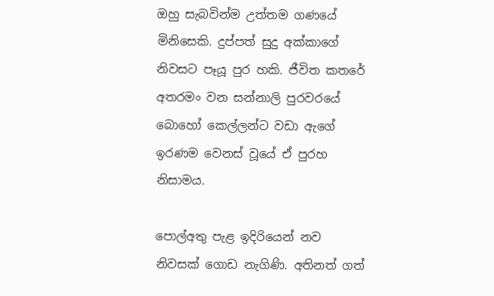ඔහු සැබවින්ම උත්තම ගණයේ මිනිසෙකි. දුප්පත් සුදු අක්කාගේ නිවසට පෑයූ පුර හකි. ජීවිත කතරේ අතරමං වන සන්නාලි පුරවරයේ බොහෝ කෙල්ලන්ට වඩා ඇගේ ඉරණම වෙනස් වූයේ ඒ පුරහ නිසාමය.

පොල්අතු පැළ ඉදිරියෙන් නව නිවසක් ගොඩ නැගිණි. අතිනත් ගත්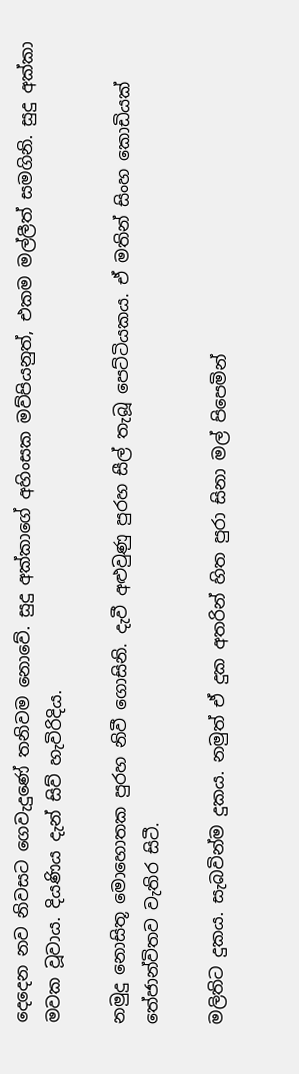දෙදෙන නව නිවසට ගෙවැදුණේ තනිවම නොවේ. සුදු අක්කාගේ අහිංසක මව්පියනුත්, එකම මල්ලීත් සමගිනි. සුදු අක්කා මවක වූවාය. දියණිය දැන් සිව් හැවිරිදිය.

නමුදු නොසිතූ මොහොතක පුරහ නිවී ‍ගොසිනි. දැවී අළුවුණු පුරහ සීල් තැබූ පෙට්ටියකය. ඒ මතින් සිංහ කොඩියක් තේජාන්විතව වැතිර සිටී.

මලිතිට දුකය. සැබවින්ම දුකය. නමුත් ඒ දුක අතරින් හිත පුරා සිනා මල් පිපෙමින්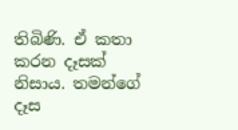තිබිණි. ඒ කතා කරන දෑසක් නිසාය. තමන්ගේ දෑස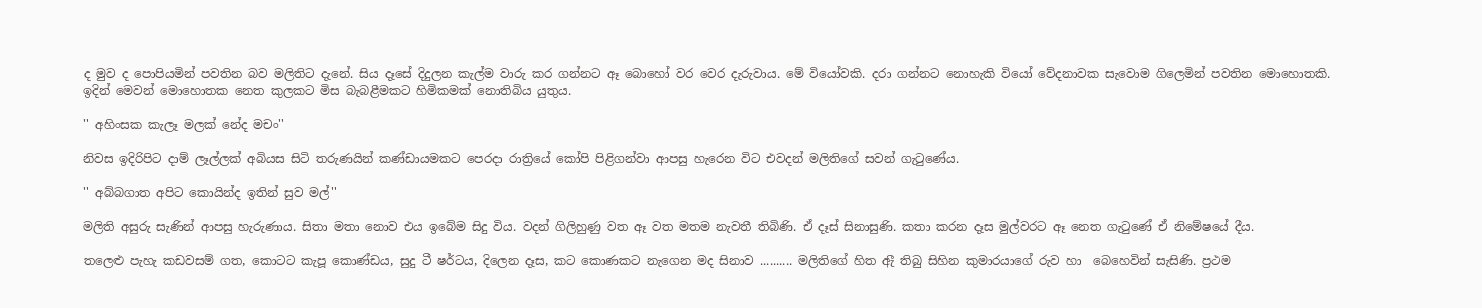ද මුව ද පොපියමින් පවතින බව මලිතිට දැනේ. සිය දෑසේ දිදුලන කැල්ම වාරු කර ගන්නට ඈ බොහෝ වර වෙර දැරුවාය. මේ වියෝවකි. දරා ගන්නට නොහැකි වියෝ වේදනාවක සැවොම ගිලෙමින් පවතින මොහොතකි. ඉදින් මෙවන් මොහොතක නෙත කුලකට මිස බැබළීමකට හිමිකමක් නොතිබිය යුතුය.

'' අහිංසක කැලෑ මලක් නේද මචං''

නිවස ඉදිරිපිට දාම් ලෑල්ලක් අබියස සිටි තරුණයින් කණ්ඩායමකට පෙරදා රාත්‍රියේ කෝපි පිළිගන්වා ආපසු ‍හැරෙන විට එවදන් මලිතිගේ සවන් ගැටුණේය.

'' අබ්බගාත අපිට කොයින්ද ඉතින් සුව මල්''

මලිති අසුරු සැණින් ආපසු හැරුණාය. සිතා මතා නොව එය ඉබේම සිදු විය. වදන් ගිලිහුණු වත ඈ වත මතම නැවතී තිබිණි. ඒ දෑස් සිනාසුණි. කතා කරන දෑස මුල්වරට ඈ නෙත ගැටුණේ ඒ නිමේෂයේ දීය.

තලෙළු පැහැ කඩවසම් ගත, කොටට කැපූ කොණ්ඩය, සුදු ටී ෂර්ටය, දිලෙන දෑස, කට කොණකට නැගෙන මද සිනාව .......... මලිතිගේ හිත ඇී තිබු සිහින කුමාරයාගේ රුව හා  බෙහෙවින් සැසිණි. ප්‍රථම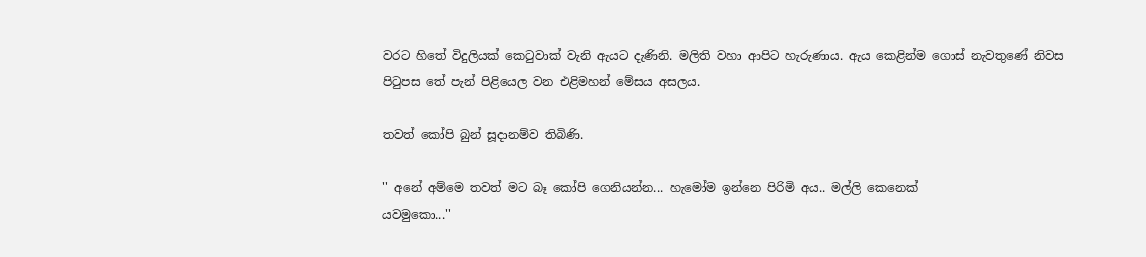වරට හිතේ විදුලියක් කෙටුවාක් වැනි ඇයට දැණිනි. මලිති වහා ආපිට හැරුණාය. ඇය කෙළින්ම ගොස් නැවතුණේ නිවස පිටුපස තේ පැන් පිළියෙල වන එළිමහන් මේසය අසලය.

තවත් කෝපි බුන් සූදානම්ව තිබිණි.

'' අනේ අම්මෙ තවත් මට බෑ ‍කෝපි ගෙනියන්න... හැමෝම ඉන්නෙ පිරිමි අය.. මල්ලි කෙනෙක්
යවමුකො...''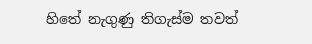හිතේ නැගුණු තිගැස්ම තවත්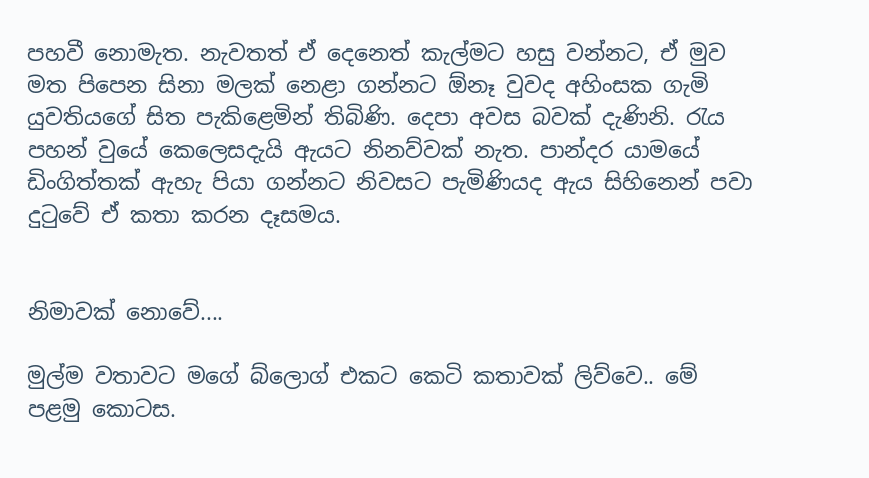පහවී නොමැත. නැවතත් ඒ දෙනෙත් කැල්මට හසු වන්නට, ඒ මුව මත පිපෙන සිනා මලක් නෙළා ගන්නට ඕනෑ වුවද අහිංසක ගැමි යුවතියගේ සිත පැකිළෙමින් තිබිණි. දෙපා අවස බවක් දැණිනි. රැය පහන් වුයේ කෙලෙසදැයි ඇයට නිනව්වක් නැත. පාන්දර යා‍මයේ ඩිංගිත්තක් ඇහැ පියා ගන්නට නිවසට පැමිණියද ඇය සිහිනෙන් පවා දුටුවේ ඒ කතා කරන දෑසමය.


නිමාවක් නොවේ....

මුල්ම වතාවට මගේ බ්ලොග් එකට කෙටි කතාවක් ලිව්වෙ.. මේ පළමු කොටස.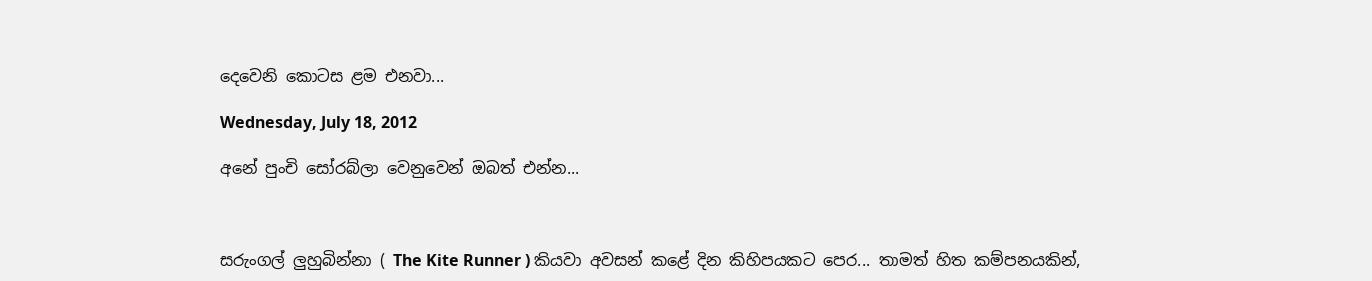දෙවෙනි කොටස ළම එනවා...

Wednesday, July 18, 2012

අනේ පුංචි සෝරබ්ලා වෙනුවෙන් ඔබත් එන්න...



සරුංගල් ලුහුබින්නා ( The Kite Runner ) කියවා අවසන් කළේ දින කිහිපයකට පෙර... තාමත් හිත කම්පනයකින්,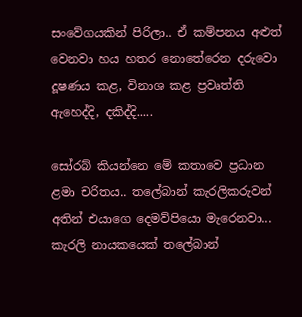සංවේගයකින් පිරිලා.. ඒ කම්පනය අළුත් වෙනවා හය හතර නොතේරෙන දරුවො දූෂණය කළ, විනාශ කළ ප්‍රවෘත්ති ඇහෙද්දි, දකිද්දි.....

සෝරබ් කියන්නෙ මේ කතාවෙ ප්‍රධාන ළමා චරිතය.. තලේබාන් කැරලිකරුවන් අතින් එයාගෙ දෙමව්පියො මැරෙනවා... කැරලි නායකයෙක් තලේබාන්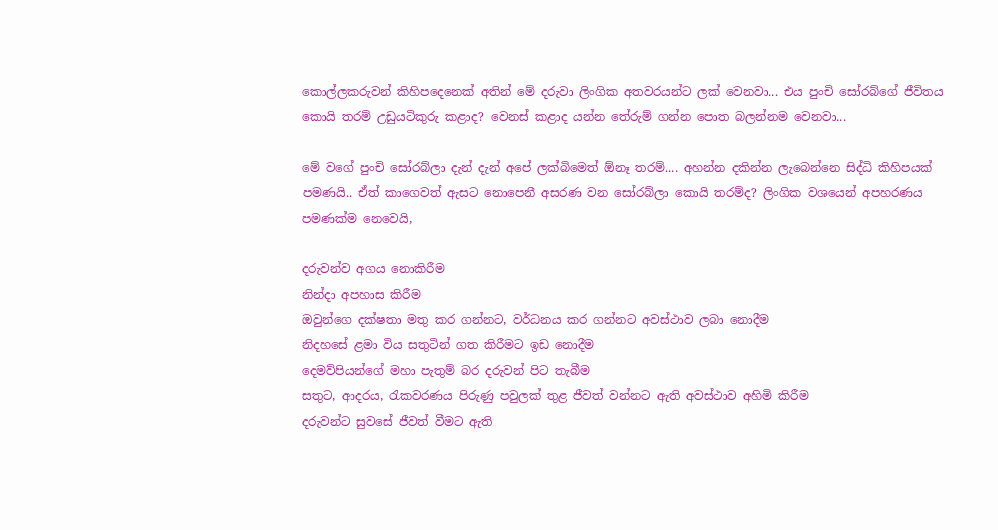කොල්ලකරුවන් කිහිපදෙනෙක් අතින් මේ දරුවා ලිංගික අතවරයන්ට ලක් වෙනවා... එය පුංචි සෝරබ්ගේ ජීවිතය කොයි තරම් උඩුයටිකුරු කළාද? වෙනස් කළාද යන්න තේරුම් ගන්න පොත බලන්නම වෙනවා...

මේ වගේ පුංචි සෝරබ්ලා දැන් දැන් අපේ ලක්බිමෙත් ඕනෑ තරම්.... අහන්න දකින්න ලැබෙන්නෙ සිද්ධි කිහිපයක් පමණයි.. ඒත් කාගෙවත් ඇසට නොපෙනී අසරණ වන සෝරබ්ලා කොයි තරම්ද? ලිංගික වශයෙන් අපහරණය පමණක්ම නෙවෙයි,

දරුවන්ව අගය නොකිරීම
නින්දා අපහාස කිරීම
ඔවුන්ගෙ දක්ෂතා මතු කර ගන්නට, වර්ධනය කර ගන්නට අවස්ථාව ‍ලබා නොදීම
නිදහසේ ළමා විය සතුටින් ගත කිරීමට ඉඩ නොදීම
දෙමව්පියන්ගේ මහා පැතුම් බර දරුවන් පිට තැබීම
සතුට, ආදරය, රැකවරණය පිරුණු පවුලක් තුළ ජීවත් වන්නට ඇති අවස්ථාව අහිමි කිරීම
දරුවන්ට සුවසේ ජීවත් වීමට ඇති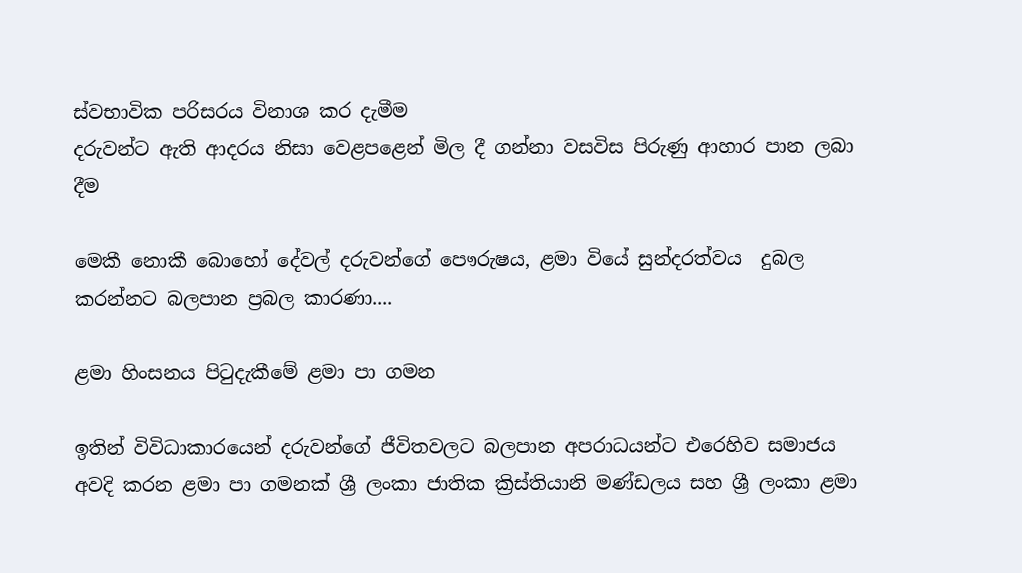ස්වභාවික පරිසරය විනාශ කර දැමීම
දරුවන්ට ඇති ආදරය නිසා වෙළපළෙන් මිල දී ගන්නා වසවිස පිරුණු ආහාර පාන ලබා දීම

මෙකී නොකී බොහෝ දේවල් දරුවන්ගේ පෞරුෂය, ළමා වියේ සුන්දරත්වය  දුබල කරන්නට බලපාන ප්‍රබල කාරණා....

ළමා හිංසනය පිටුදැකීමේ ළමා පා ගමන

ඉතින් විවිධාකාරයෙන් දරුවන්ගේ ජීවිතවලට බලපාන අපරාධයන්ට ‍එරෙහිව සමාජය අවදි කරන ළමා පා ගමනක් ශ්‍රී ලංකා ජාතික ක්‍රිස්තියානි මණ්ඩලය සහ ශ්‍රී ලංකා ළමා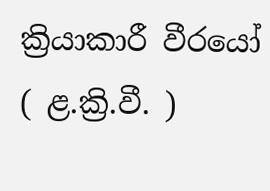ක්‍රියාකාරී වීරයෝ ( ළ.ක්‍රි.වී. )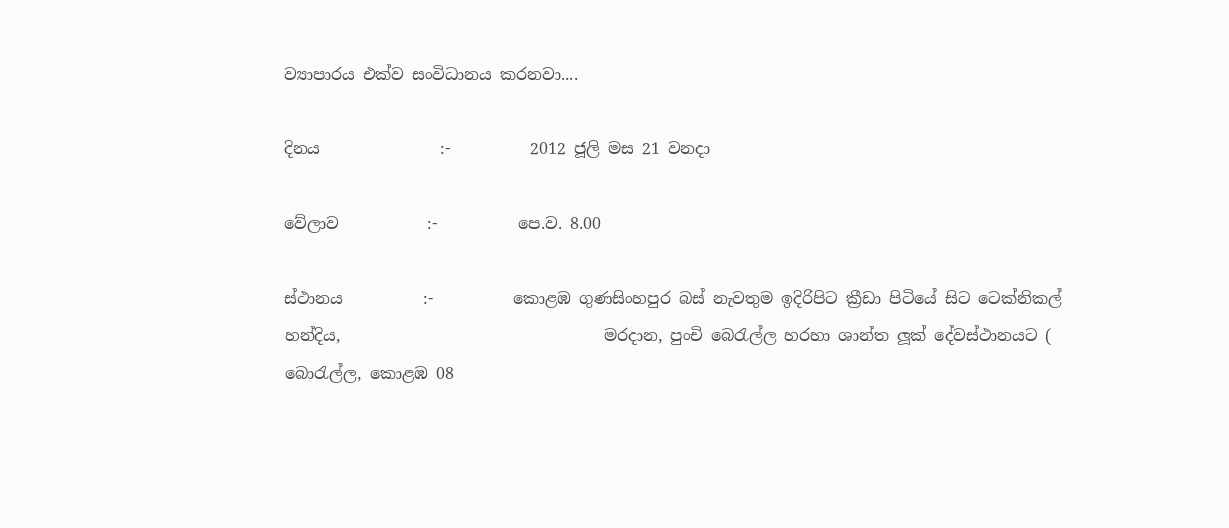ව්‍යාපාරය එක්ව සංවිධානය කරනවා....

දිනය               :-          2012 ජූලි මස 21 වනදා

වේලාව           :-          පෙ.ව. 8.00

ස්ථානය          :-          කොළඹ ගුණසිංහපුර බස් නැවතුම ඉදිරිපිට ක්‍රීඩා පිටියේ සිට ටෙක්නිකල් හන්දිය,                                 මරදාන, පුංචි බෙරැල්ල හරහා ශාන්ත ලූක් දේවස්ථානයට ( බොරැල්ල, කොළඹ 08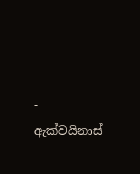-                              ඇක්වයිනාස්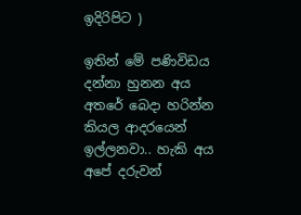ඉදිරිපිට )

ඉතින් මේ පණිවිඩය දන්නා හුනන අය අතරේ බෙදා හරින්න කියල ආදරයෙන් ඉල්ලනවා.. හැකි අය අපේ දරුවන්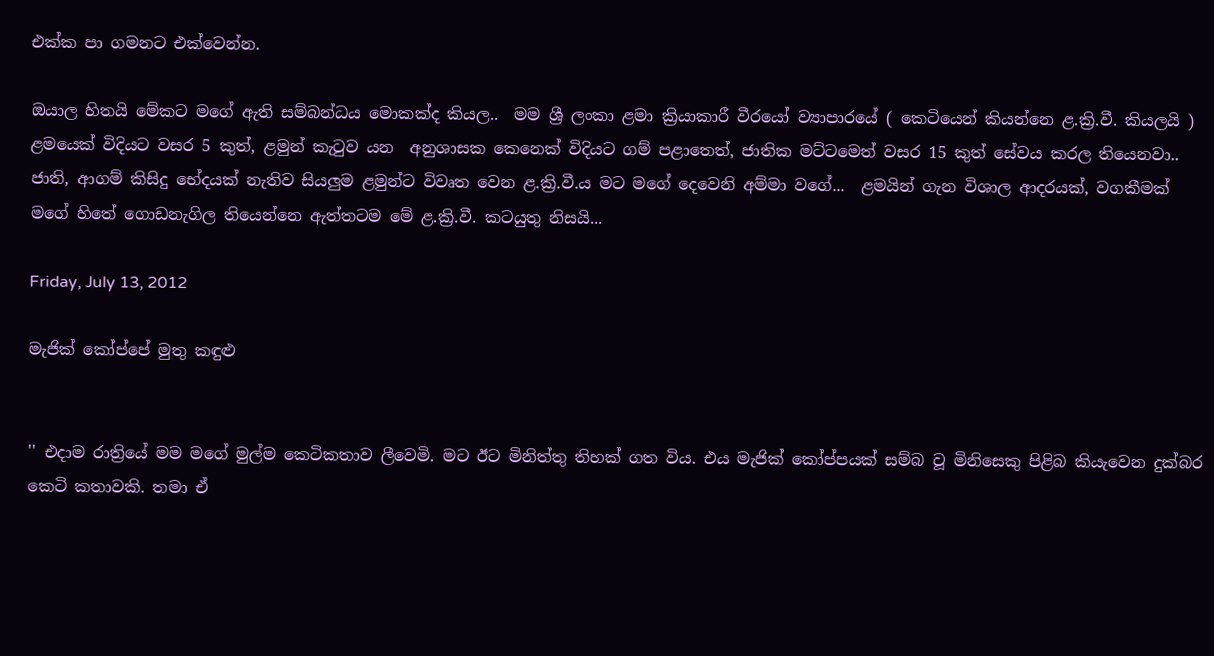එක්ක පා ගමනට එක්වෙන්න.

ඔයාල හිතයි මේකට මගේ ඇති සම්බන්ධය මොකක්ද කියල..  මම ශ්‍රී ලංකා ළමා ක්‍රියාකාරී වීරයෝ ව්‍යාපාරයේ ( කෙටියෙන් කියන්නෙ ළ.ක්‍රි.වී. කියලයි ) ළමයෙක් විදියට වසර 5 කුත්, ළමුන් කැටුව යන  අනුශාසක කෙනෙක් විදියට ගම් පළාතෙත්, ජාතික මට්ටමෙත් වසර 15 කුත් සේවය කරල තියෙනවා.. ජාති, ආගම් කිසිදු භේදයක් නැතිව සියලුම ළමුන්ට විවෘත වෙන ළ.ක්‍රි.වී.ය මට මගේ දෙවෙනි අම්මා වගේ...  ළමයින් ගැන විශාල ආදරයක්, වගකීමක් මගේ හිතේ ගොඩනැගිල තියෙන්නෙ ඇත්තටම මේ ළ.ක්‍රි.වී. කටයුතු නිසයි...

Friday, July 13, 2012

මැජික් කෝප්පේ මුතු කඳුළු


'' එදාම රාත්‍රියේ මම මගේ මුල්ම කෙටිකතාව ලීවෙමි. මට ඊට මිනිත්තු තිහක් ගත විය. එය මැජික් කෝප්පයක් සම්බ වූ මිනිසෙකු පිළිබ කි‍යැවෙන දුක්බර කෙටි කතාවකි. තමා ඒ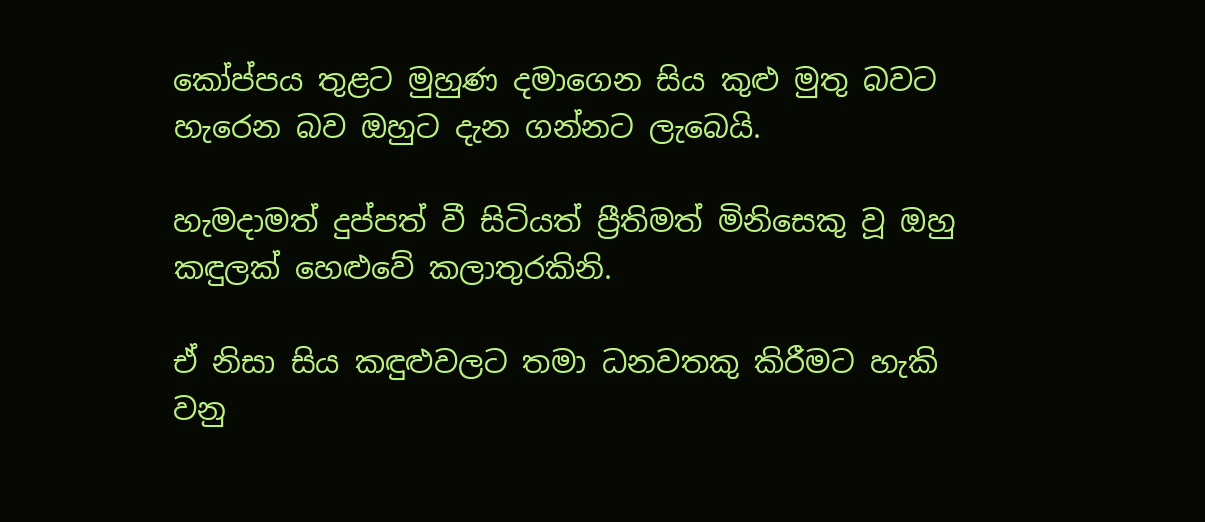කෝප්පය තුළට මුහුණ දමාගෙන සිය කුළු මුතු බවට හැරෙන බව ඔහුට දැන ගන්නට ලැබෙයි.

හැමදාමත් දුප්පත් වී සිටියත් ප්‍රීතිමත් මිනිසෙකු වූ ඔහු කඳුලක් හෙළුවේ කලාතුරකිනි.

ඒ නිසා සිය කඳුළුවලට තමා ධනවතකු කිරීමට හැකි වනු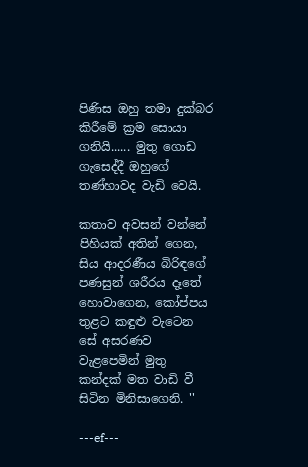පිණිස ඔහු තමා දුක්බර කිරීමේ ක්‍රම සොයා ගනියි...... මුතු ගොඩ ගැසෙද්දී ඔහුගේ තණ්හාවද වැඩි වෙයි.

කතාව අවසන් වන්නේ පිහියක් අතින් ගෙන, සිය ආදරණීය බිරිඳගේ පණසුන් ශරීරය දෑතේ හොවාගෙන, කෝප්පය තුළට කඳුළු වැටෙන සේ අසරණව වැළපෙමින් මුතු කන්දක් මත වාඩි වී සිටින මිනිසාගෙනි. ''

---ef---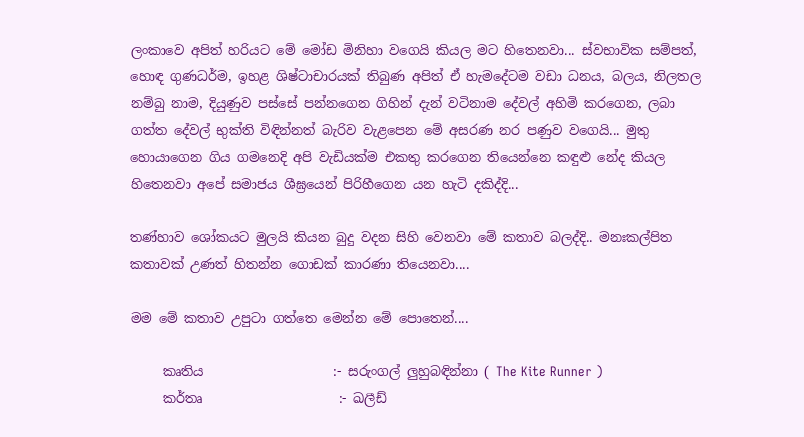ලංකාවෙ අපිත් හරියට මේ මෝඩ මිනිහා වගෙයි කියල මට හිතෙනවා... ස්වභාවික සම්පත්, හොඳ ගුණධර්ම, ඉහළ ශිෂ්ටාචාරයක් තිබුණ අපිත් ඒ හැමදේටම වඩා ධනය, බලය, නිලතල නම්බු නාම, දියුණුව පස්සේ පන්නගෙන ගිහින් දැන් වටිනාම දේවල් අහිමි කරගෙන, ලබා ගත්ත දේවල් භුක්ති විඳින්නත් බැරිව වැළපෙන මේ අසරණ නර පණුව වගෙයි... මුතු හොයාගෙන ගිය ගමනෙදි අපි වැඩියක්ම එකතු කරගෙන තියෙන්නෙ කඳුළු නේද කියල හිතෙනවා අපේ සමාජය ශීඝ්‍රයෙන් පිරිහීගෙන යන හැටි දකිද්දි...

තණ්හාව ශෝකයට මුලයි කියන බුදු වදන සිහි වෙනවා මේ කතාව බලද්දි.. මනඃකල්පිත කතාවක් උණත් හිතන්න ගොඩක් කාරණා තියෙනවා....

මම මේ කතාව උපුටා ගත්තෙ මෙන්න මේ ‍පොතෙන්....

     කෘතිය                    :- සරුංගල් ලුහුබඳින්නා ( The Kite Runner )
     කර්තෘ                     :- ඛලීඩ්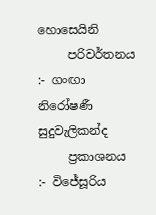හොසෙයිනි
     පරිවර්තනය            :- ගංඟා නිරෝෂණී සුදුවැලිකන්ද
     ප්‍රකාශනය                 :- විජේසූරිය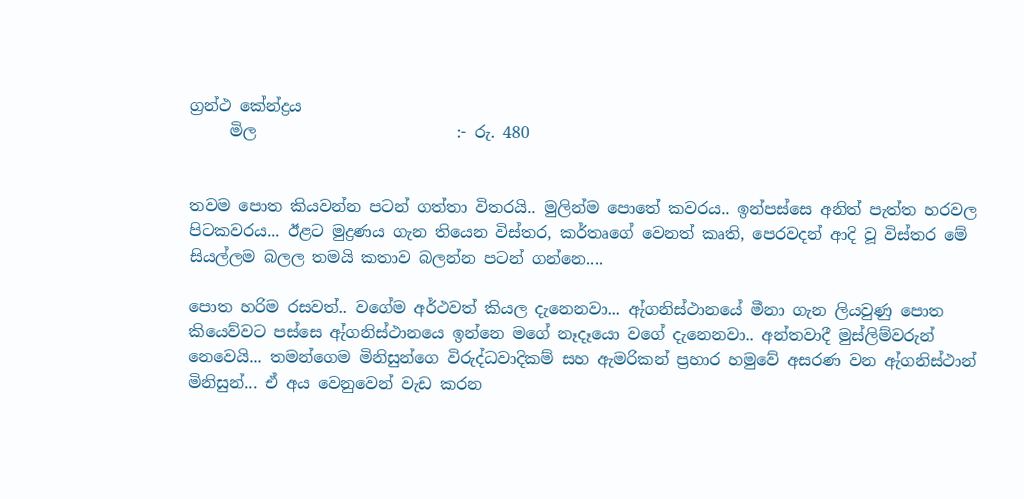ග්‍රන්ථ කේන්ද්‍රය
     මිල                         :- රු. 480


තවම පොත කියවන්න පටන් ගත්තා විතරයි.. මුලින්ම පොතේ කවරය.. ඉන්පස්සෙ අනිත් පැත්ත හරවල පිටකවරය... ඊළට මුද්‍රණය ගැන තියෙන විස්තර, කර්තෘගේ වෙනත් කෘති, පෙරවදන් ආදි වූ විස්තර මේ සියල්ලම බලල තමයි කතාව බලන්න පටන් ගන්නෙ....

පොත හරිම රසවත්.. වගේම අර්ථවත් කියල දැනෙනවා... ඇ්ගනිස්ථානයේ මීනා ගැන ලියවුණු පොත කියෙව්වට පස්සෙ ඇ්ගනිස්ථානයෙ ඉන්නෙ මගේ නෑදෑයො වගේ දැනෙනවා.. අන්තවාදී මුස්ලිම්වරුන් නෙවෙයි... තමන්ගෙම මිනිසුන්ගෙ විරුද්ධවාදිකම් සහ ඇමරිකන් ප්‍රහාර හමුවේ අසරණ වන ඇ්ගනිස්ථාන් මිනිසුන්... ඒ අය වෙනුවෙන් වැඩ කරන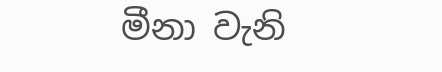මීනා වැනි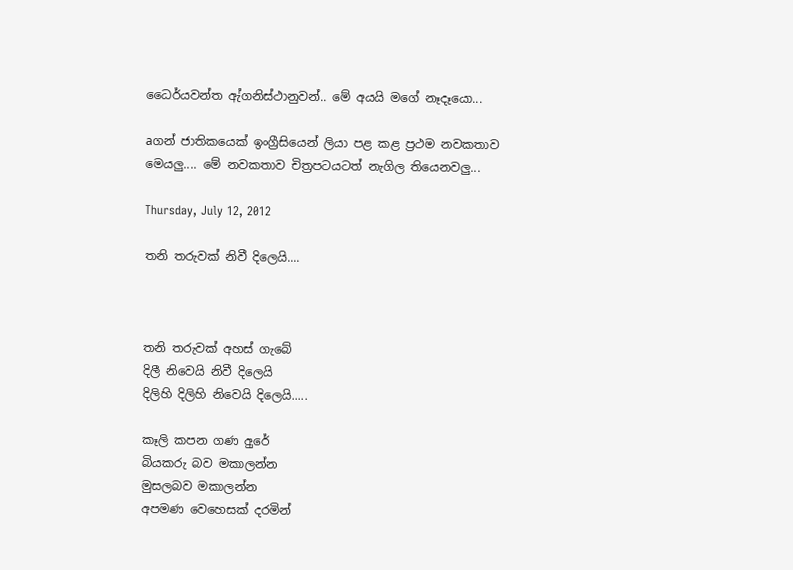ධෛර්යවන්ත ඇ්ගනිස්ථානුවන්.. මේ අයයි මගේ නෑදෑයො...

aගන් ජාතිකයෙක් ඉංග්‍රීසියෙන් ලියා පළ කළ ප්‍රථම නවකතාව මෙයලු.... මේ නවකතාව චිත්‍රපටයටත් නැගිල තියෙනවලු...

Thursday, July 12, 2012

තනි තරුවක් නිවී දිලෙයි....



තනි තරුවක් අහස් ගැබේ
දිලී නිවෙයි නිවී දිලෙයි
දිලිහි දිලිහි නිවෙයි දිලෙයි.....

කෑලි කපන ගණ අුරේ
බියකරු බව මකාලන්න
මුසලබව මකාලන්න
අපමණ වෙහෙසක් දරමින්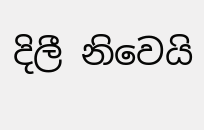දිලී නිවෙයි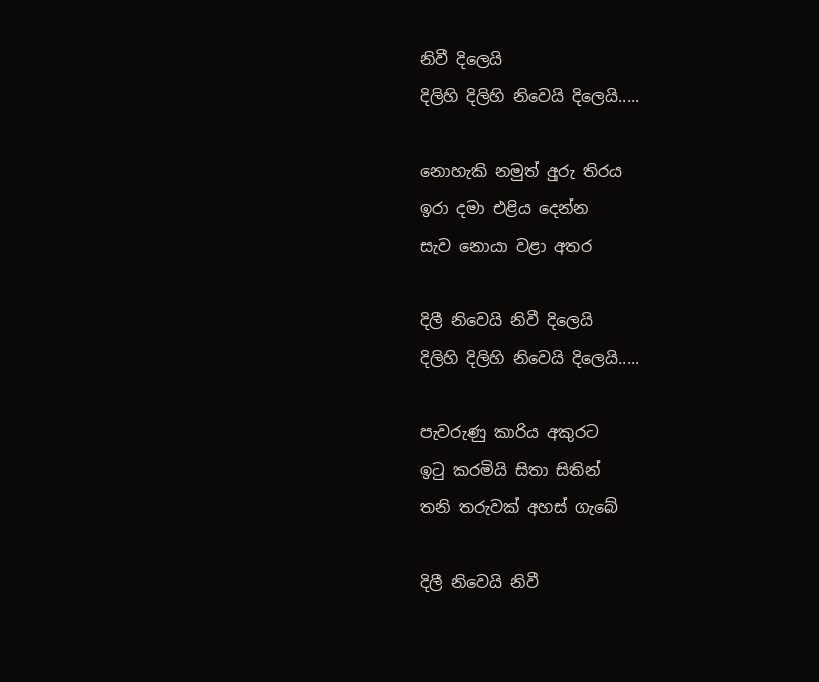නිවී දිලෙයි
දිලිහි දිලිහි නිවෙයි දිලෙයි.....

නොහැකි නමුත් අුරු තිරය
ඉරා දමා එළිය දෙන්න
සැව නොයා වළා අතර

දිලී නිවෙයි නිවී දිලෙයි
දිලිහි දිලිහි නිවෙයි දිලෙයි.....

පැවරුණු කාරිය අකුරට
ඉටු කරමියි සිතා සිතින්
තනි තරුවක් අහස් ගැබේ

දිලී නිවෙයි නිවී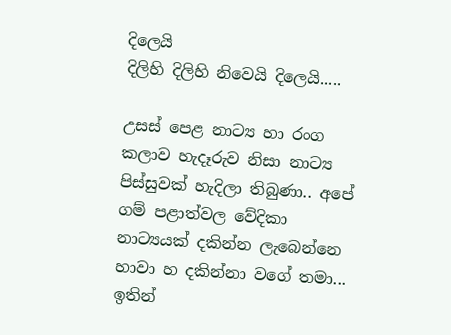දිලෙයි
දිලිහි දිලිහි නිවෙයි දිලෙයි.....

උසස් පෙළ නාට්‍ය හා රංග කලාව හැදෑරුව නිසා නාට්‍ය පිස්සුවක් හැදිලා තිබුණා.. අපේ ගම් පළාත්වල වේදිකා නාට්‍යයක් දකින්න ලැබෙන්නෙ හාවා හ දකින්නා වගේ තමා... ඉතින්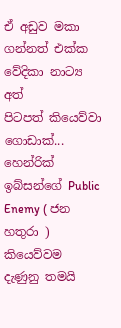ඒ අඩුව මකා ගන්නත් එක්ක වේදිකා නාට්‍ය අත් පිටපත් ‍කියෙව්වා ගොඩාක්...  හෙන්රික් ඉබ්සන්ගේ Public Enemy ( ජන හතුරා ) කියෙව්වම දැණුනු තමයි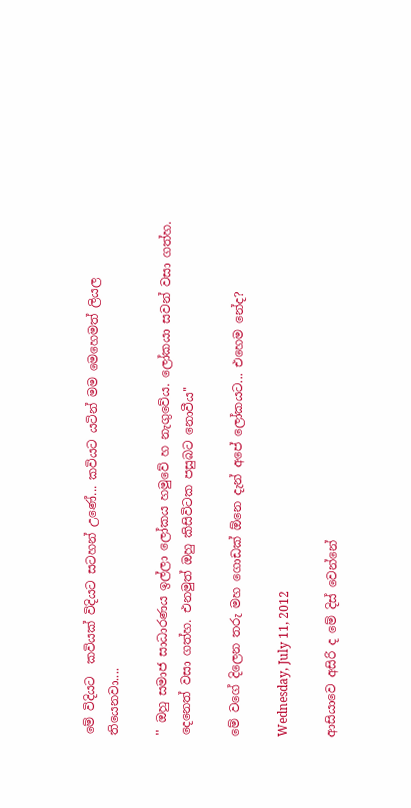මේ විදියට  කවියක් විදියට සටහන් උණේ... කවියට යටින් මම මෙහෙමත් ලි‍යල තියෙනවා....

'' ඔහු සමාජ සාධාරණය ඉල්ලා ලෝකය හමුවේ හ නැගුවේය. ලෝකයා සවන් වසා ගත්හ. දෙනෙත් වසා ගත්හ. එනමුත් ඔහු කිසිවිටක පසුබට නොවීය''

මේ වගේ දිලෙන තරු මහ‍ ගොඩක් ඕනෙ දැන් අපේ ලෝකයට... එහෙම නේද?

Wednesday, July 11, 2012

ආසියාවෙ අසිරි ද මේ දිස් වෙන්නේ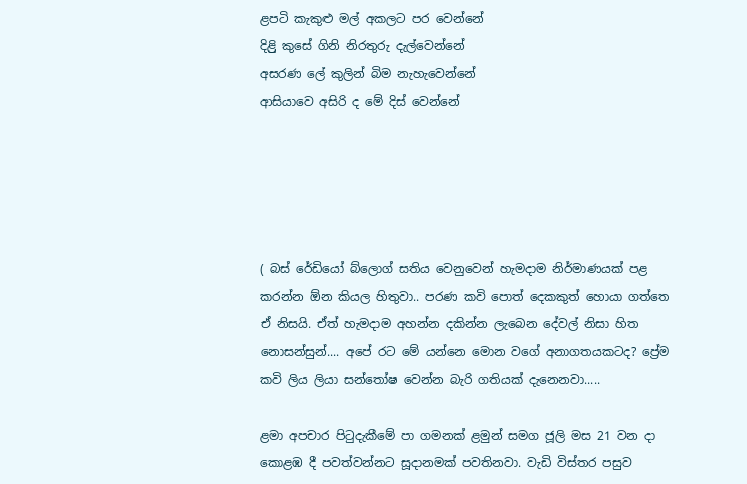ළපටි කැකුළු මල් අකලට පර වෙන්නේ
දිළිු කුසේ ගිනි නිරතුරු දැල්වෙන්නේ
අසරණ ලේ කුලින් බිම නැහැවෙන්නේ
ආසියාවෙ අසිරි ද මේ දිස් වෙන්නේ





( බස් රේඩියෝ බ්ලොග් සතිය වෙනුවෙන් හැමදාම නිර්මාණයක් පළ කරන්න ඕන කියල හිතුවා.. පරණ කවි පොත් දෙකකුත් හොයා ගත්තෙ ඒ නිසයි. ඒත් හැමදාම අහන්න දකින්න ලැබෙන දේවල් නිසා හිත නොසන්සුන්.... අපේ රට මේ යන්නෙ මොන වගේ අනාගතයකටද? ප්‍රේම කවි ලිය ලියා සන්තෝෂ වෙන්න බැරි ගතියක් දැනෙනවා.....

ළමා අපචාර පිටුදැකීමේ පා ගමනක් ළමුන් සමග ජූලි මස 21 වන දා කොළඹ දී පවත්වන්නට සූදානමක් පවතිනවා. වැඩි විස්තර පසුව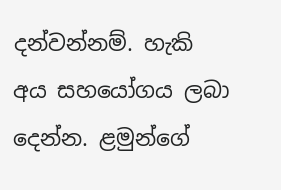දන්වන්නම්. හැකි අය සහයෝගය ලබා දෙන්න. ළමුන්ගේ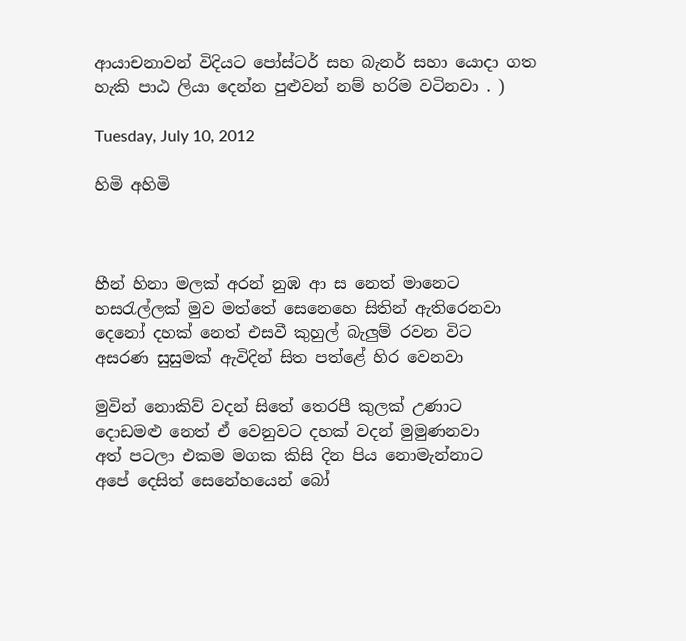ආයාචනාවන් විදියට පෝස්ටර් සහ බැනර් සහා යොදා ගත හැකි පාඨ ලියා දෙන්න පුළුවන් නම් හරිම වටිනවා . )

Tuesday, July 10, 2012

හිමි අහිමි



හීන් හිනා මලක් අරන් නුඹ ආ ස නෙත් මානෙට
හසරැල්ලක් මුව මත්තේ සෙනෙහෙ සිතින් ඇතිරෙනවා
දෙනෝ දහක් නෙත් එසවී කුහුල් බැලුම් රවන විට
අසරණ සුසුමක් ඇවිදින් සිත පත්ළේ හිර වෙනවා

මුවින් නොකිව් වදන් සිතේ තෙරපී කුලක් උණාට
දොඩමළු නෙත් ඒ වෙනුවට දහක් වදන් මුමුණනවා
අත් පටලා එකම මගක කිසි දින පිය නොමැන්නාට
අපේ දෙසිත් සෙනේහයෙන් බෝ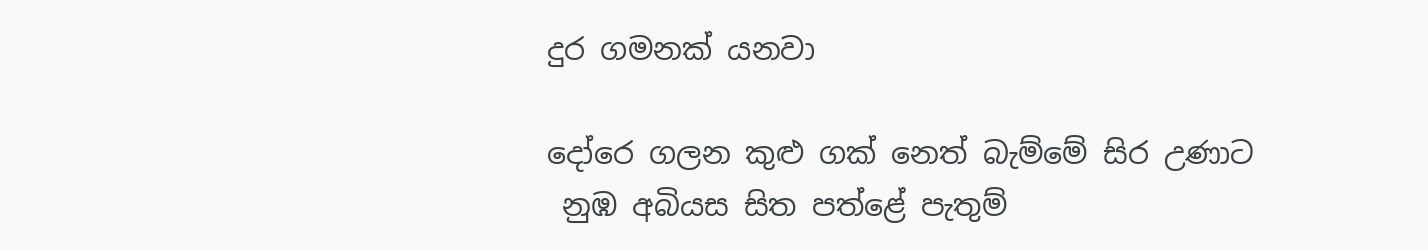දුර ගමනක් යනවා

දෝරෙ ගලන කුළු ගක් නෙත් බැම්මේ සිර උණාට
 නුඹ අබියස සිත පත්ළේ පැතුම්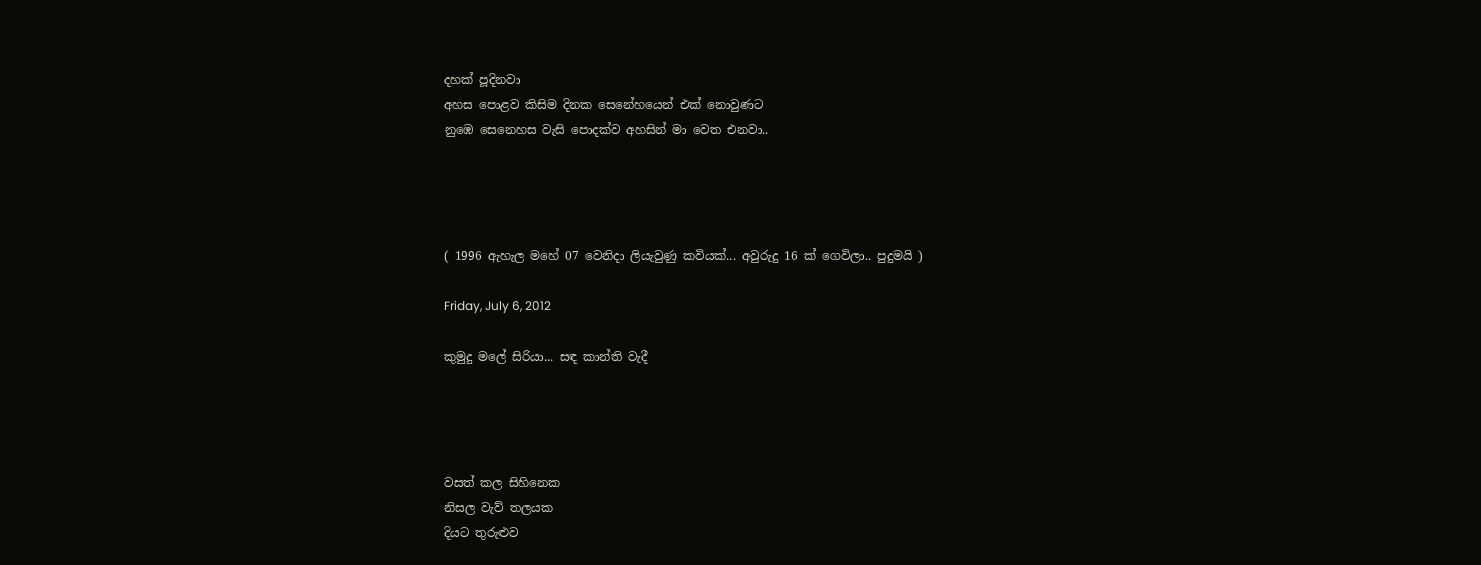දහක් පූදිනවා
අහස පොළව කිසිම දිනක සෙනේහයෙන් එක් නොවුණට
නුඹෙ සෙනෙහස වැසි පොදක්ව අහසින් මා වෙත එනවා..




( 1996 ඇහැල මහේ 07 වෙනිදා ලියැවුණු කවියක්... අවුරුදු 16 ක් ගෙවිලා.. පුදුමයි )

Friday, July 6, 2012

කුමුදු මලේ සිරියා... සඳ කාන්ති වැදී




වසත් කල සිහිනෙක
නිසල වැව් තලයක
දියට තුරුළුව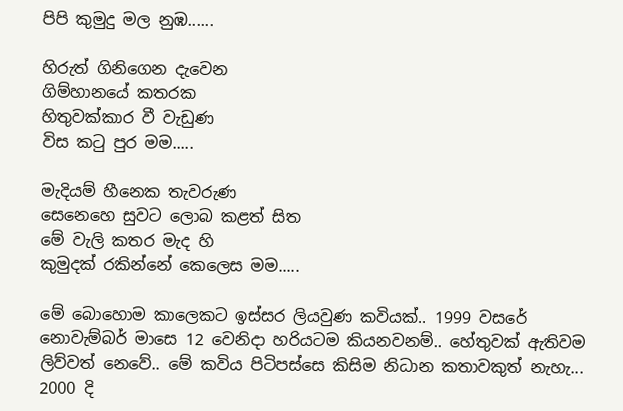පිපි කුමුදු මල නුඹ......

හිරුත් ගිනිගෙන දැවෙන
ගිම්හානයේ කතරක
හිතුවක්කාර වී වැඩුණ
විස කටු පුර මම.....

මැදියම් හීනෙක තැවරුණ
සෙනෙහෙ සුවට ලොබ කළත් සිත
මේ වැලි කතර මැද හි
කුමුදක් රකින්නේ කෙලෙස මම.....

මේ බොහොම කාලෙකට ඉස්සර ලියවුණ කවියක්.. 1999 වසරේ නොවැම්බර් මාසෙ 12 වෙනිදා හරියටම කියනවනම්.. හේතුවක් ඇතිවම ලිව්වත් නෙවේ.. මේ කවිය පිටිපස්සෙ කිසිම නිධාන කතාවකුත් නැහැ... 2000 දි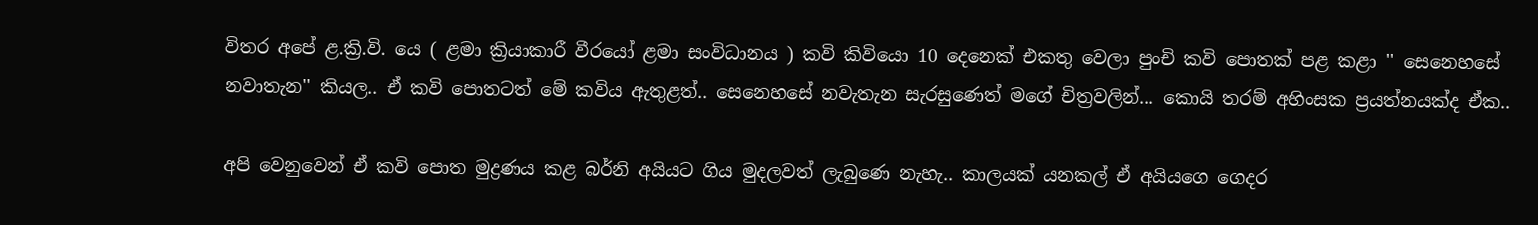විතර අපේ ළ.ක්‍රි.වි. යෙ ( ළමා ක්‍රියාකාරී වීරයෝ ළමා සංවිධානය ) කවි කිවියො 10 දෙනෙක් එකතු වෙලා පුංචි කවි පොතක් පළ කළා ‍'' සෙනෙහසේ නවාතැන'' කියල.. ඒ කවි පොතටත් මේ කවිය ඇතුළත්.. සෙනෙහසේ නවැතැන සැරසුණෙත් මගේ චිත්‍රවලින්... කොයි තරම් අහිංසක ප්‍රයත්නයක්ද ඒක..

අපි වෙනුවෙන් ඒ කවි පොත මුද්‍රණය කළ බර්නි අයියට ගිය මුදලවත් ලැබුණෙ නැහැ.. කාලයක් යනකල් ඒ අයියගෙ ගෙදර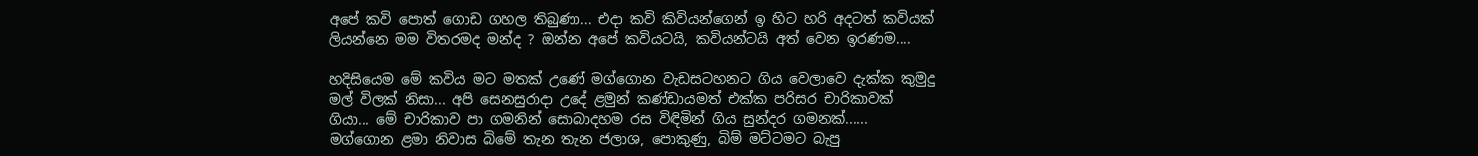අපේ කවි පොත් ගොඩ ගහල තිබුණා... එදා කවි කිවියන්ගෙන් ඉ හිට හරි අදටත් කවියක් ලියන්නෙ මම විතරමද මන්ද ? ඔන්න අපේ කවියටයි, කවියන්ටයි අත් වෙන ඉරණම....

හදිසියෙම මේ කවිය මට මතක් උණේ මග්ගොන වැඩසටහනට ගිය වෙලාවෙ දැක්ක කුමුදු මල් විලක් නිසා... අපි සෙනසුරාදා උදේ ළමුන් කණ්ඩායමත් එක්ක පරිසර චාරිකාවක් ගියා... මේ චාරිකාව පා ගමනින් සොබාදහම රස විඳිමින් ගිය සුන්දර ගමනක්...... මග්ගොන ළමා නිවාස බිමේ තැන තැන ජලාශ, පොකුණු, බිම් මට්ටමට බැපු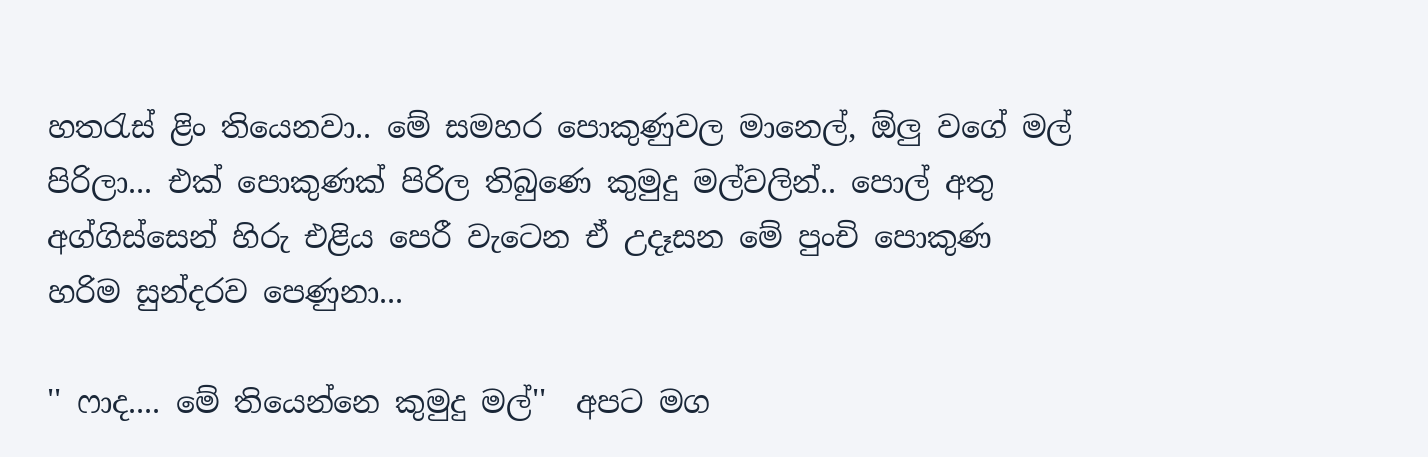හතරැස් ළිං තියෙනවා.. මේ සමහර පොකුණුවල මානෙල්, ඕලු වගේ මල් පිරිලා... එක් පොකුණක් පිරිල තිබුණෙ කුමුදු මල්වලින්.. පොල් අතු අග්ගිස්සෙන් හිරු එළිය පෙරී වැටෙන ඒ උදෑසන මේ පුංචි පොකුණ හරිම සුන්දරව පෙණුනා...

'' ෆාද.... මේ තියෙන්නෙ කුමුදු මල්''  අපට මග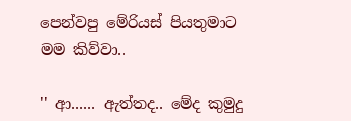පෙන්වපු මේරියස් පියතුමාට මම කිව්වා..

'' ආ...... ඇත්තද.. මේද කුමුදු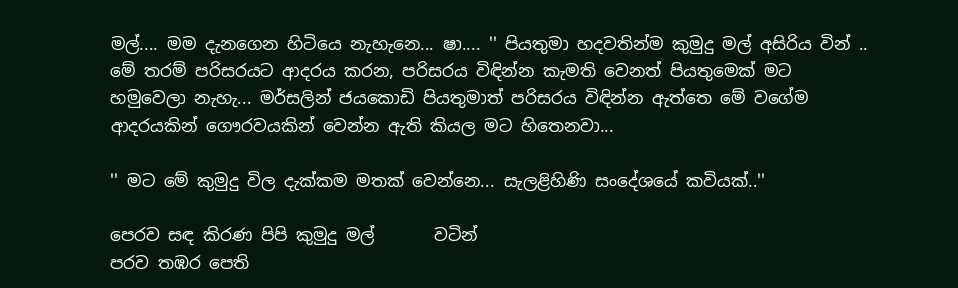මල්.... මම දැනගෙන හිටියෙ නැහැනෙ... ෂා.... '' පියතුමා හදවතින්ම කුමුදු මල් අසිරිය වින් .. මේ තරම් පරිසරයට ආදරය කරන, පරිසරය විඳින්න කැමති වෙනත් පියතුමෙක් මට හමුවෙලා නැහැ... මර්සලින් ජයකොඩි පියතුමාත් පරිසරය විඳින්න ඇත්තෙ මේ වගේම ආදරයකින් ‍ගෞරවයකින් වෙන්න ඇති කියල මට හිතෙනවා...

'' මට මේ කුමුදු විල දැක්කම මතක් වෙන්නෙ... සැලළිහිණි සංදේශයේ කවියක්..''

පෙරව සඳ කිරණ පිපි කුමුදු මල්       වටින්
පරව තඹර පෙති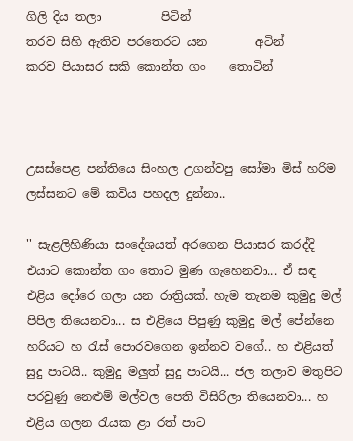ගිලි දිය තලා          පිටින්
තරව සිහි ඇතිව පරතෙරට යන        අටින්
කරව පියාසර සකි කොන්ත ගං    තොටින්



උසස්පෙළ පන්තියෙ සිංහල උගන්වපු සෝමා මිස් හරිම ලස්සනට මේ කවිය පහදල දුන්නා..

'' සැළලිහිණියා සංදේශයත් අරගෙන පියාසර කරද්දි එයාට කොන්ත ගං තොට මුණ ගැහෙනවා... ඒ සඳ එළිය දෝරෙ ගලා යන රාත්‍රියක්. හැම තැනම කුමුදු මල් පිපිල තියෙනවා... ස එළියෙ පිපුණු කුමුදු මල් පේන්නෙ හරියට හ රැස් පොරවගෙන ඉන්නව වගේ.. හ එළියත් සුදු පාටයි.. කුමුදු මලුත් සුදු පාටයි... ජල තලාව මතුපිට පරවුණු නෙළුම් මල්වල පෙති විසිරිලා තියෙනවා... හ එළිය ගලන රැයක ළා රත් පාට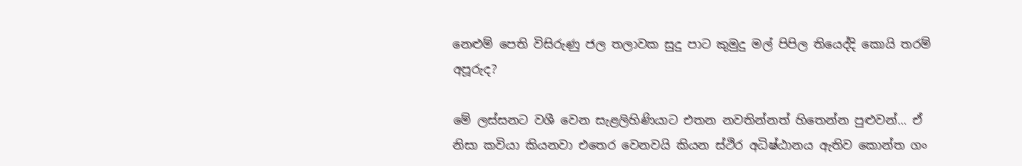නෙළුම් පෙති විසිරුණු ජල තලාවක සුදු පාට කුමුදු මල් පිපිල තියෙද්දි කොයි තරම් අපූරුද?

මේ ලස්සනට වශී වෙන සැළලිහිණියාට එතන නවතින්නත් හිතෙන්න පුළුවන්... ඒ නිසා කවියා කියනවා එතෙර වෙනවයි කියන ස්ථිර අධිෂ්ඨානය ඇතිව කොන්ත ගං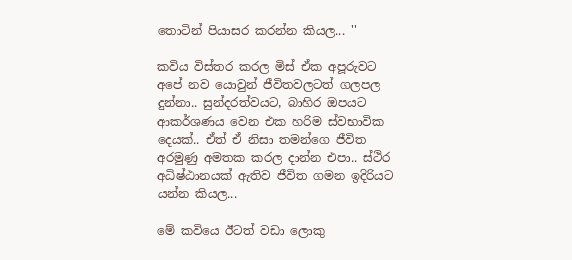තොටින් පියාසර කරන්න කියල... ''

කවිය විස්තර කරල මිස් ඒක අපූරුවට අපේ නව යොවුන් ජීවිතවලටත් ගලපල දුන්නා.. සුන්දරත්වයට, බාහිර ඔපයට ආකර්ශණය වෙන එක හරිම ස්වභාවික දෙයක්.. ඒත් ඒ නිසා තමන්ගෙ ජීවිත අරමුණු අමතක කරල දාන්න එපා.. ස්ථිර අධිෂ්ඨානයක් ඇතිව ජීවිත ගමන ඉදිරියට යන්න කියල...

මේ කවියෙ ඊටත් වඩා ලොකු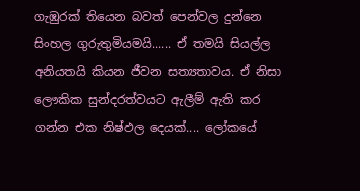ගැඹුරක් තියෙන බවත් පෙන්වල දුන්නෙ සිංහල ගුරුතුමියමයි...... ඒ තමයි සියල්ල අනියතයි කියන ජීවන සත්‍යතාවය. ඒ නිසා ලෞකික සුන්දරත්වයට ඇලීම් ඇති කර ගන්න එක නිෂ්ඵල දෙයක්.... ලෝකයේ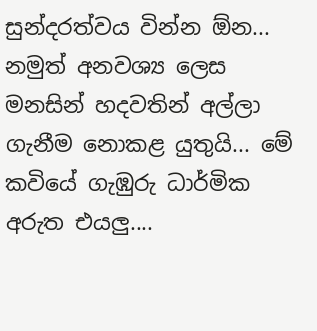සුන්දරත්වය වින්න ඕන... නමුත් අනවශ්‍ය ලෙස මනසින් හදවතින් අල්ලා ගැනීම නොකළ යුතුයි... මේ කවියේ ගැඹුරු ධාර්මික අරුත එයලු....